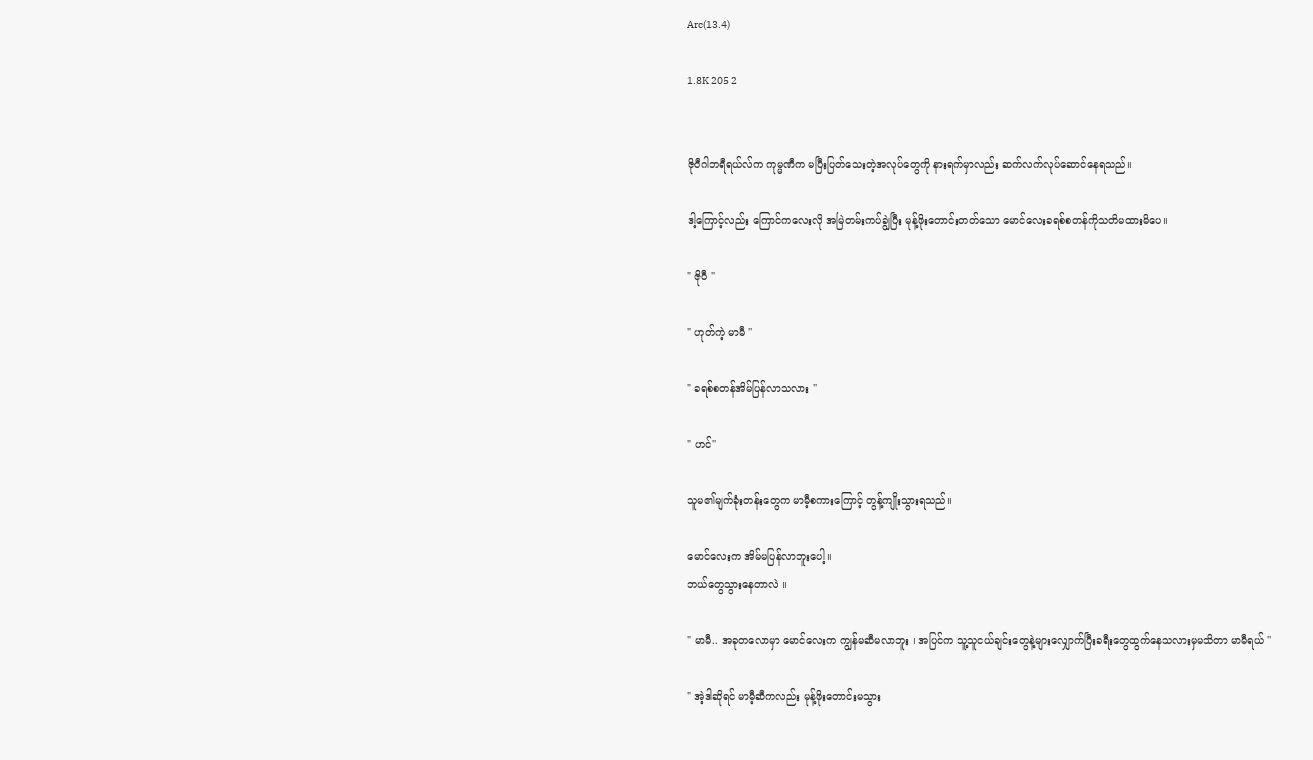Arc(13.4)

1.8K 205 2


ဇိုဝီဂါဘရီရယ်လ်က ကုမ္မဏီက မပြီးပြတ်သေးတဲ့အလုပ်တွေကို နားရက်မှာလည်း ဆက်လက်လုပ်ဆောင်နေရသည်။

ဒါ့ကြောင့်လည်း ကြောင်ကလေးလို အမြဲတမ်းကပ်ချွဲပြီး မုန့်ဖိုးတောင်းတတ်သော မောင်လေးခရစ်စတန်ကိုသတိမထားမိပေ။

" ဇိုဝီ ''

" ဟုတ်ကဲ့ မာမီ ''

" ခရစ်စတန်အိမ်ပြန်လာသလား ''

" ဟင်''

သူမ၏မျက်ခုံးတန်းတွေက မာမီ့စကားကြောင့် တွန့်ကျိုးသွားရသည်။

မောင်လေးက အိမ်မပြန်လာဘူးပေါ့။
ဘယ်တွေသွားနေတာလဲ ။

" မာမီ.. အခုတလောမှာ မောင်လေးက ကျွန်မဆီမလာဘူး ၊ အပြင်က သူ့သူငယ်ချင်းတွေနဲ့များလျှောက်ပြီးခရီးတွေထွက်နေသလားမှမသိတာ မာမီရယ် ''

" အဲ့ဒါဆိုရင် မာမီ့ဆီကလည်း မုန့်ဖိုးတောင်းမသွား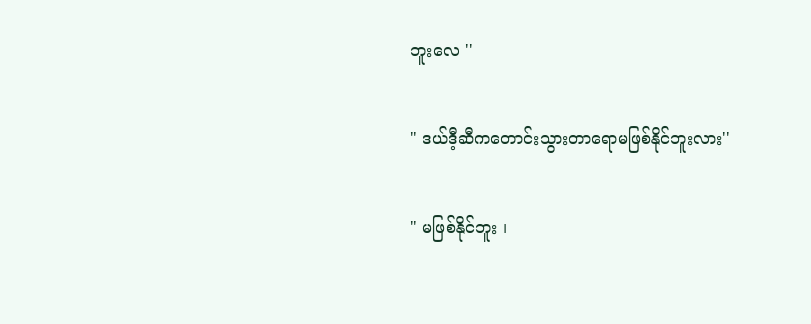ဘူးလေ ''

" ဒယ်ဒီ့ဆီကတောင်းသွားတာရောမဖြစ်နိုင်ဘူးလား''

" မဖြစ်နိုင်ဘူး ၊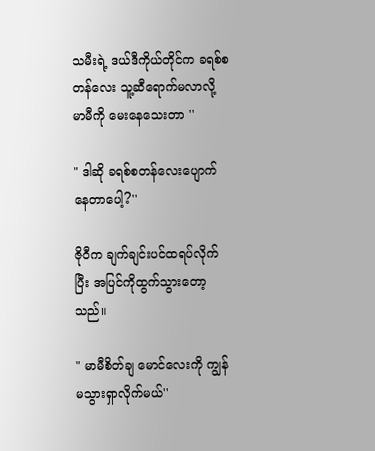သမီးရဲ့ ဒယ်ဒီကိုယ်တိုင်က ခရစ်စတန်လေး သူ့ဆီရောက်မလာလို့ မာမီကို မေးနေသေးတာ ''

" ဒါဆို ခရစ်စတန်လေးပျောက်နေတာပေါ့?''

ဇိုဝီက ချက်ချင်းပင်ထရပ်လိုက်ပြီး အပြင်ကိုထွက်သွားတော့သည်။

" မာမီစိတ်ချ မောင်လေးကို ကျွန်မသွားရှာလိုက်မယ်''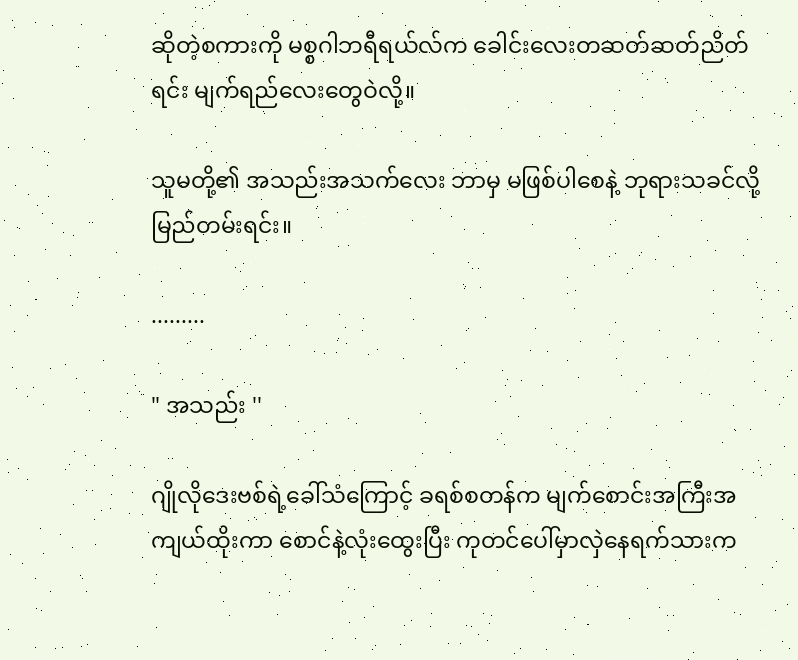ဆိုတဲ့စကားကို မစ္စဂါဘရီရယ်လ်က ခေါင်းလေးတဆတ်ဆတ်ညိတ်ရင်း မျက်ရည်လေးတွေဝဲလို့။

သူမတို့၏ အသည်းအသက်လေး ဘာမှ မဖြစ်ပါစေနဲ့ ဘုရားသခင်လို့ မြည်တမ်းရင်း။

.........

" အသည်း ''

ဂျိုလိုဒေးဗစ်ရဲ့ခေါ်သံကြောင့် ခရစ်စတန်က မျက်စောင်းအကြီးအကျယ်ထိုးကာ စောင်နဲ့လုံးထွေးပြီး ကုတင်ပေါ်မှာလှဲနေရက်သားက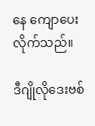နေ ကျောပေးလိုက်သည်။

ဒီဂျိုလိုဒေးဗစ်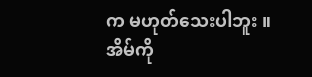က မဟုတ်သေးပါဘူး ။
အိမ်ကို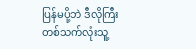ပြန်မပို့ဘဲ ဒီလိုကြီး တစ်သက်လုံးသူ့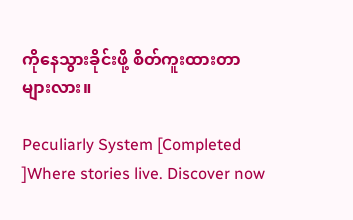ကိုနေသွားခိုင်းဖို့ စိတ်ကူးထားတာများလား။

Peculiarly System [Completed ]Where stories live. Discover now